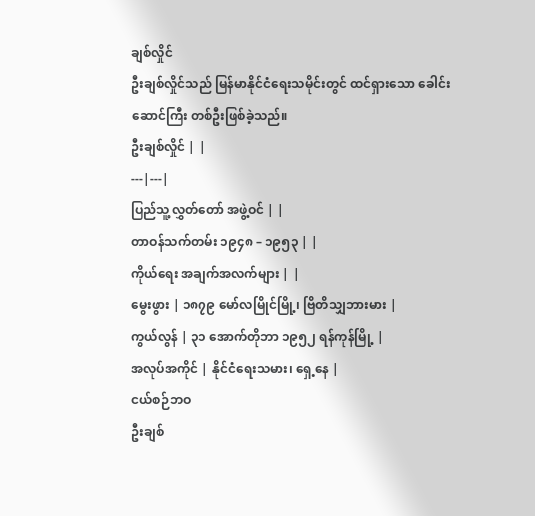ချစ်လှိုင်
ဦးချစ်လှိုင်သည် မြန်မာနိုင်ငံရေးသမိုင်းတွင် ထင်ရှားသော ခေါင်းဆောင်ကြီး တစ်ဦးဖြစ်ခဲ့သည်။
ဦးချစ်လှိုင် | |
---|---|
ပြည်သူ့လွှတ်တော် အဖွဲ့ဝင် | |
တာဝန်သက်တမ်း ၁၉၄၈ – ၁၉၅၃ | |
ကိုယ်ရေး အချက်အလက်များ | |
မွေးဖွား | ၁၈၇၉ မော်လမြိုင်မြို့၊ ဗြိတိသျှဘားမား |
ကွယ်လွန် | ၃၁ အောက်တိုဘာ ၁၉၅၂ ရန်ကုန်မြို့ |
အလုပ်အကိုင် | နိုင်ငံရေးသမား၊ ရှေ့နေ |
ငယ်စဉ်ဘဝ
ဦးချစ်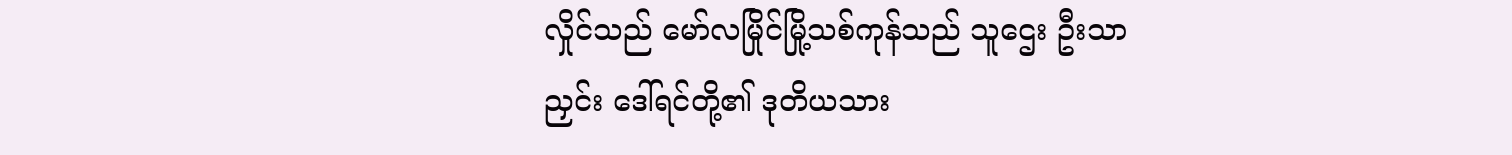လှိုင်သည် မော်လမြိုင်မြို့သစ်ကုန်သည် သူဌေး ဦးသာညှင်း ဒေါ်ရင်တို့၏ ဒုတိယသား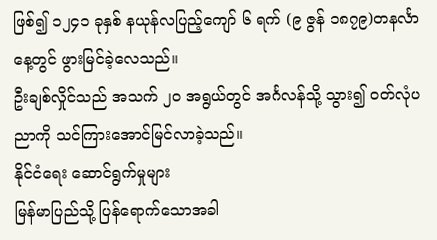ဖြစ်၍ ၁၂၄၁ ခုနှစ် နယုန်လပြည့်ကျော် ၆ ရက် (၉ ဇွန် ၁၈၇၉)တနင်္လာနေ့တွင် ဖွားမြင်ခဲ့လေသည်။
ဦးချစ်လှိုင်သည် အသက် ၂ဝ အရွယ်တွင် အင်္ဂလန်သို့ သွား၍ ဝတ်လုံပညာကို သင်ကြားအောင်မြင်လာခဲ့သည်။
နိုင်ငံရေး ဆောင်ရွက်မှုများ
မြန်မာပြည်သို့ ပြန်ရောက်သောအခါ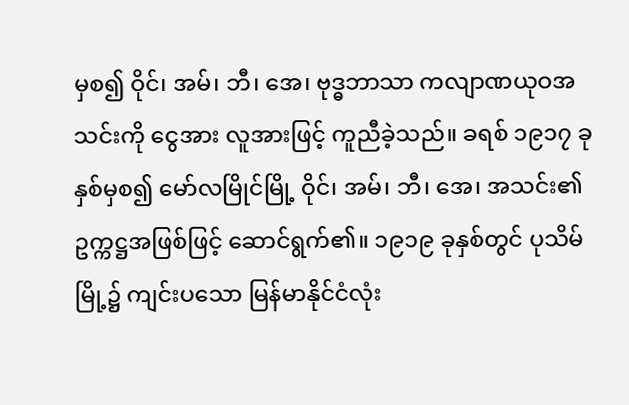မှစ၍ ဝိုင်၊ အမ်၊ ဘီ၊ အေ၊ ဗုဒ္ဓဘာသာ ကလျာဏယုဝအသင်းကို ငွေအား လူအားဖြင့် ကူညီခဲ့သည်။ ခရစ် ၁၉၁၇ ခုနှစ်မှစ၍ မော်လမြိုင်မြို့ ဝိုင်၊ အမ်၊ ဘီ၊ အေ၊ အသင်း၏ ဥက္ကဋ္ဌအဖြစ်ဖြင့် ဆောင်ရွက်၏။ ၁၉၁၉ ခုနှစ်တွင် ပုသိမ်မြို့၌ ကျင်းပသော မြန်မာနိုင်ငံလုံး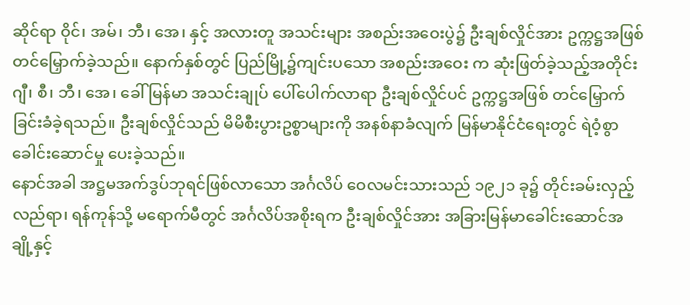ဆိုင်ရာ ဝိုင်၊ အမ်၊ ဘီ၊ အေ၊ နှင့် အလားတူ အသင်းများ အစည်းအဝေးပွဲ၌ ဦးချစ်လှိုင်အား ဥက္ကဋ္ဌအဖြစ် တင်မြှောက်ခဲ့သည်။ နောက်နှစ်တွင် ပြည်မြို့၌ကျင်းပသော အစည်းအဝေး က ဆုံးဖြတ်ခဲ့သည့်အတိုင်း ဂျီ၊ စီ၊ ဘီ၊ အေ၊ ခေါ် မြန်မာ အသင်းချုပ် ပေါ်ပေါက်လာရာ ဦးချစ်လှိုင်ပင် ဥက္ကဋ္ဌအဖြစ် တင်မြှောက်ခြင်းခံခဲ့ရသည်။ ဦးချစ်လှိုင်သည် မိမိစီးပွားဥစ္စာများကို အနစ်နာခံလျက် မြန်မာနိုင်ငံရေးတွင် ရဲဝံ့စွာ ခေါင်းဆောင်မှု ပေးခဲ့သည်။
နောင်အခါ အဋ္ဌမအက်ဒွပ်ဘုရင်ဖြစ်လာသော အင်္ဂလိပ် ဝေလမင်းသားသည် ၁၉၂၁ ခု၌ တိုင်းခမ်းလှည့်လည်ရာ၊ ရန်ကုန်သို့ မရောက်မီတွင် အင်္ဂလိပ်အစိုးရက ဦးချစ်လှိုင်အား အခြားမြန်မာခေါင်းဆောင်အချို့နှင့်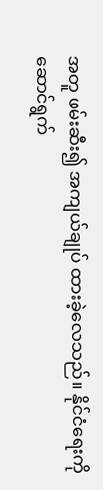အတူ ဖမ်းဆီး၍ အကျယ်ချုပ် ထားခဲ့လေသည်။ နိုင်ငံရေးကို ဆောင်ရွက်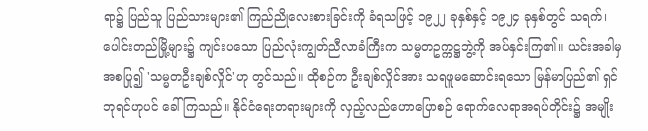ရာ၌ ပြည်သူ ပြည်သားများ၏ ကြည်ညိုလေးစားခြင်းကို ခံရသဖြင့် ၁၉၂၂ ခုနှစ်နှင့် ၁၉၂၄ ခုနှစ်တွင် သရက်၊ ပေါင်းတည်မြို့များ၌ ကျင်းပသော ပြည်လုံးကျွတ်ညီလာခံကြီးက သမ္မတဥက္ကဋ္ဌဘွဲ့ကို အပ်နှင်းကြ၏။ ယင်းအခါမှ အစပြု၍ 'သမ္မတဦးချစ်လှိုင်'ဟု တွင်သည်။ ထိုစဉ်က ဦးချစ်လှိုင်အား သရဖူမဆောင်းရသော မြန်မာပြည်၏ ရှင်ဘုရင်ဟုပင် ခေါ်ကြသည်။ နိုင်ငံရေးတရားများကို လှည့်လည်ဟောပြောစဉ် ရောက်လေရာအရပ်တိုင်း၌ အမျိုး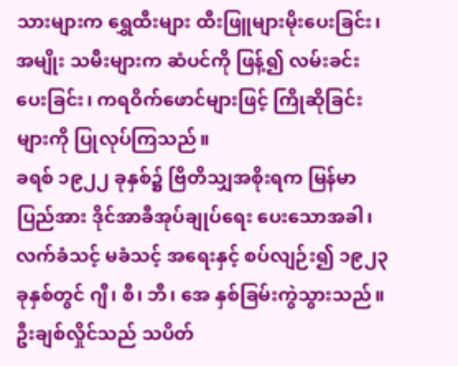သားများက ရွှေထီးများ ထီးဖြူများမိုးပေးခြင်း၊ အမျိုး သမီးများက ဆံပင်ကို ဖြန့်၍ လမ်းခင်းပေးခြင်း၊ ကရဝိက်ဖောင်များဖြင့် ကြိုဆိုခြင်းများကို ပြုလုပ်ကြသည်။
ခရစ် ၁၉၂၂ ခုနှစ်၌ ဗြိတိသျှအစိုးရက မြန်မာပြည်အား ဒိုင်အာခီအုပ်ချုပ်ရေး ပေးသောအခါ၊ လက်ခံသင့် မခံသင့် အရေးနှင့် စပ်လျဉ်း၍ ၁၉၂၃ ခုနှစ်တွင် ဂျီ၊ စီ၊ ဘီ၊ အေ နှစ်ခြမ်းကွဲသွားသည်။ ဦးချစ်လှိုင်သည် သပိတ်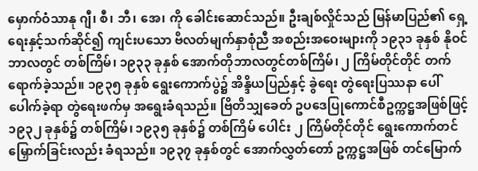မှောက်ဝံသာနု ဂျီ၊ စီ၊ ဘီ၊ အေ၊ ကို ခေါင်းဆောင်သည်။ ဦးချစ်လှိုင်သည် မြန်မာပြည်၏ ရှေ့ရေးနှင့်သက်ဆိုင်၍ ကျင်းပသော ဗိလတ်မျက်နှာစုံညီ အစည်းအဝေးများကို ၁၉၃၁ ခုနှစ် နိုဝင်ဘာလတွင် တစ်ကြိမ်၊ ၁၉၃၃ ခုနှစ် အောက်တိုဘာလတွင်တစ်ကြိမ်၊ ၂ ကြိမ်တိုင်တိုင် တက်ရောက်ခဲ့သည်။ ၁၉၃၅ ခုနှစ် ရွေးကောက်ပွဲ၌ အိန္ဒိယပြည်နှင့် ခွဲရေး တွဲရေးပြဿနာ ပေါ်ပေါက်ခဲ့ရာ တွဲရေးဖက်မှ အရွေးခံရသည်။ ဗြိတိသျှခေတ် ဥပဒေပြုကောင်စီဥက္ကဋ္ဌအဖြစ်ဖြင့် ၁၉၃၂ ခုနှစ်၌ တစ်ကြိမ်၊ ၁၉၃၅ ခုနှစ်၌ တစ်ကြိမ် ပေါင်း ၂ ကြိမ်တိုင်တိုင် ရွေးကောက်တင်မြှောက်ခြင်းလည်း ခံရသည်။ ၁၉၃၇ ခုနှစ်တွင် အောက်လွှတ်တော် ဥက္ကဋ္ဌအဖြစ် တင်မြောက်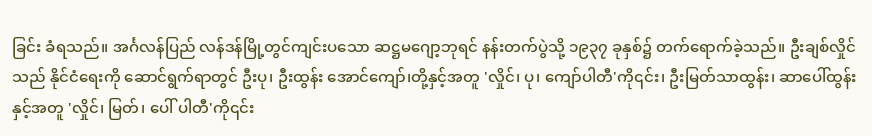ခြင်း ခံရသည်။ အင်္ဂလန်ပြည် လန်ဒန်မြို့တွင်ကျင်းပသော ဆဋ္ဌမဂျော့ဘုရင် နန်းတက်ပွဲသို့ ၁၉၃၇ ခုနှစ်၌ တက်ရောက်ခဲ့သည်။ ဦးချစ်လှိုင်သည် နိုင်ငံရေးကို ဆောင်ရွက်ရာတွင် ဦးပု၊ ဦးထွန်း အောင်ကျော်၊တို့နှင့်အတူ 'လှိုင်၊ ပု၊ ကျော်ပါတီ'ကို၎င်း၊ ဦးမြတ်သာထွန်း၊ ဆာပေါ်ထွန်း နှင့်အတူ 'လှိုင်၊ မြတ်၊ ပေါ် ပါတီ'ကို၎င်း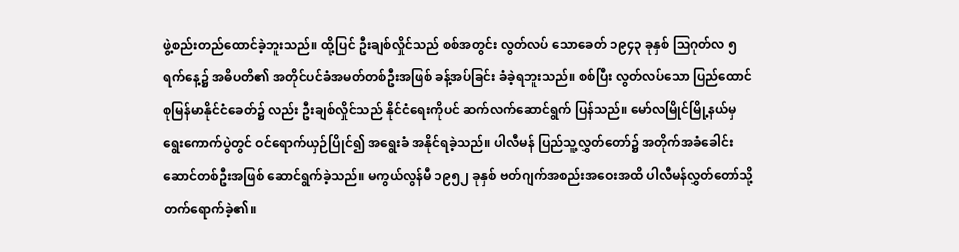ဖွဲ့စည်းတည်ထောင်ခဲ့ဘူးသည်။ ထို့ပြင် ဦးချစ်လှိုင်သည် စစ်အတွင်း လွတ်လပ် သောခေတ် ၁၉၄၃ ခုနှစ် ဩဂုတ်လ ၅ ရက်နေ့၌ အဓိပတိ၏ အတိုင်ပင်ခံအမတ်တစ်ဦးအဖြစ် ခန့်အပ်ခြင်း ခံခဲ့ရဘူးသည်။ စစ်ပြီး လွတ်လပ်သော ပြည်ထောင်စုမြန်မာနိုင်ငံခေတ်၌ လည်း ဦးချစ်လှိုင်သည် နိုင်ငံရေးကိုပင် ဆက်လက်ဆောင်ရွက် ပြန်သည်။ မော်လမြိုင်မြို့နယ်မှ ရွေးကောက်ပွဲတွင် ဝင်ရောက်ယှဉ်ပြိုင်၍ အရွေးခံ အနိုင်ရခဲ့သည်။ ပါလီမန် ပြည်သူ့လွှတ်တော်၌ အတိုက်အခံခေါင်းဆောင်တစ်ဦးအဖြစ် ဆောင်ရွက်ခဲ့သည်။ မကွယ်လွန်မီ ၁၉၅၂ ခုနှစ် ဗတ်ဂျက်အစည်းအဝေးအထိ ပါလီမန်လွှတ်တော်သို့ တက်ရောက်ခဲ့၏။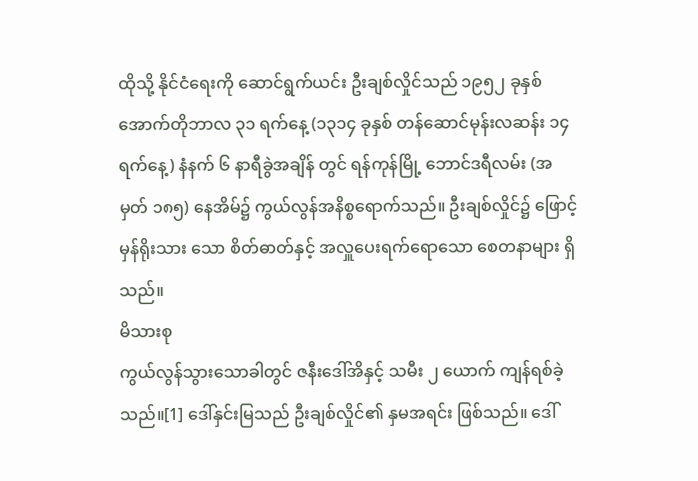ထိုသို့ နိုင်ငံရေးကို ဆောင်ရွက်ယင်း ဦးချစ်လှိုင်သည် ၁၉၅၂ ခုနှစ် အောက်တိုဘာလ ၃၁ ရက်နေ့ (၁၃၁၄ ခုနှစ် တန်ဆောင်မုန်းလဆန်း ၁၄ ရက်နေ့) နံနက် ၆ နာရီခွဲအချိန် တွင် ရန်ကုန်မြို့ ဘောင်ဒရီလမ်း (အမှတ် ၁၈၅) နေအိမ်၌ ကွယ်လွန်အနိစ္စရောက်သည်။ ဦးချစ်လှိုင်၌ ဖြောင့်မှန်ရိုးသား သော စိတ်ဓာတ်နှင့် အလှူပေးရက်ရောသော စေတနာများ ရှိသည်။
မိသားစု
ကွယ်လွန်သွားသောခါတွင် ဇနီးဒေါ်အိနှင့် သမီး ၂ ယောက် ကျန်ရစ်ခဲ့သည်။[1] ဒေါ်နှင်းမြသည် ဦးချစ်လှိုင်၏ နှမအရင်း ဖြစ်သည်။ ဒေါ်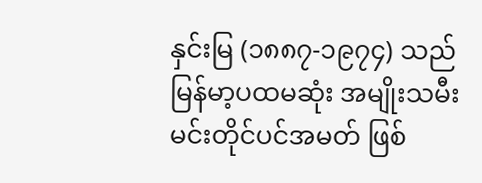နှင်းမြ (၁၈၈၇-၁၉၇၄) သည် မြန်မာ့ပထမဆုံး အမျိုးသမီး မင်းတိုင်ပင်အမတ် ဖြစ်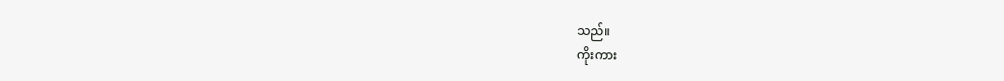သည်။
ကိုးကား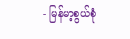- မြန်မာ့စွယ်စုံ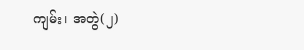ကျမ်း၊ အတွဲ(၂)